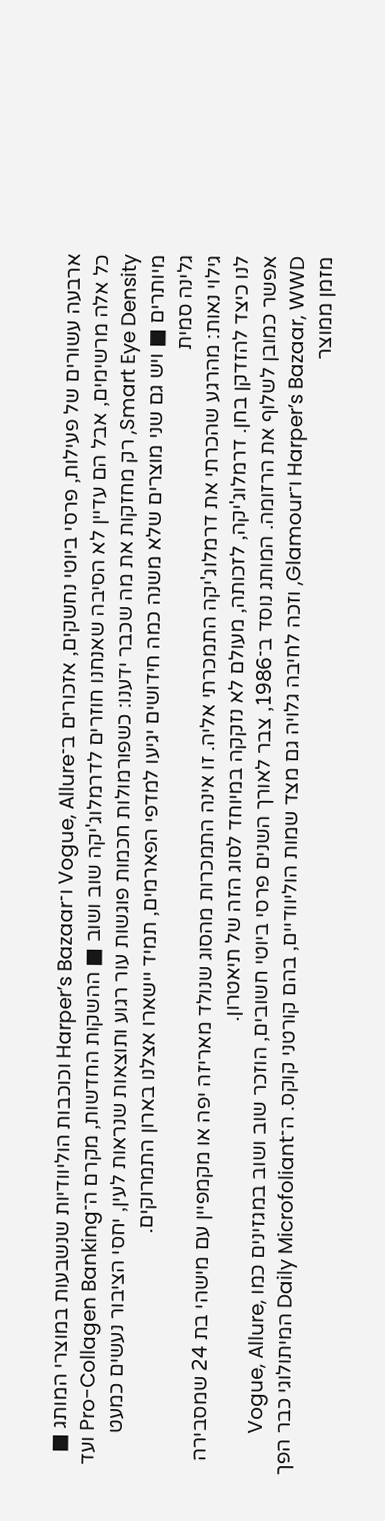ארבעה עשורים של פעילות, פרסי ביוטי נחשקים, אזכורים ב־Vogue, Allure ו־Harper’s Bazaar וכוכבות הוליוודיות שנשבעות במוצרי המותג ■ כל אלה מרשימים, אבל הם עדיין לא הסיבה שאנחנו חוזרים לדרמלוג'יקה שוב ושוב ■ ההשקות החדשות, מקרם ה־Pro-Collagen Banking ועד Smart Eye Density, רק מחזקות את מה שכבר ידענו: כשפורמולות חכמות פוגשות עור רגוע ותוצאות שנראות לעין, יחסי הציבור נעשים כמעט מיותרים ■ ויש גם שני מוצרים שלא משנה כמה חידושים יגיעו למדפי הפארמים, תמיד יישארו אצלנו בארון התמרוקים.
גלינה סמית
גילוי נאות: מהרגע שהכרתי את דרמלוג'יקה התמכרתי אליה. זו אינה התמכרות מהסוג שנולד מאריזה יפה או מקמפיין עם מישהי בת 24 שמסבירה לנו כיצד להזדקן בחן. דרמלוג'יקה, לזכותה, מעולם לא נזקקה במיוחד לסוג הזה של תיאטרון.
אפשר כמובן לשלוף את הרזומה. המותג נוסד ב־1986, צבר לאורך השנים פרסי ביוטי חשובים, הוזכר שוב ושוב במגזינים כמו Vogue, Allure, Harper’s Bazaar, WWD ו־Glamour, וזכה לחיבה גלויה גם מצד שמות הוליוודיים, בהם קורטני קוקס. ה־Daily Microfoliant המיתולוגי כבר הפך מזמן ממוצר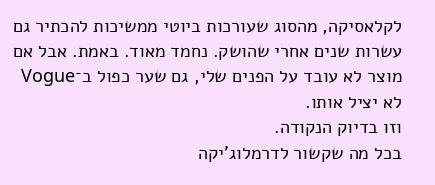לקלאסיקה, מהסוג שעורכות ביוטי ממשיכות להכתיר גם עשרות שנים אחרי שהושק. נחמד מאוד. באמת. אבל אם מוצר לא עובד על הפנים שלי, גם שער כפול ב־Vogue לא יציל אותו.
וזו בדיוק הנקודה.
בכל מה שקשור לדרמלוג'יקה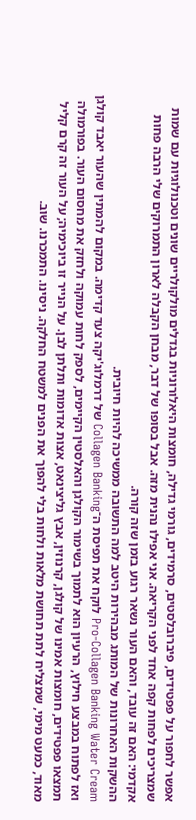אפשר לחפור על פפטידים, פיברובלסטים, סרמידים, גורמי גדילה, חומצות היאלורוניות בגדלים מולקולריים שונים וטכנולוגיות עם שמות שמצריכים לפחות קפה אחד לפני הקריאה. אני אפילו נהנית מזה. אבל בסופו של דבר, מבחן הקבלה לארון התמרוקים שלי הרבה פחות אקדמי: האם זה עובד, והאם העור נשאר רגוע בזמן שזה קורה.
ההשקות האחרונות של המותג מבהירות היטב למה התשובה ממשיכה להיות חיובית.
Pro-Collagen Banking Water Cream לוקח את תפיסת ה־Collagen Banking של דרמלוג'יקה צעד קדימה. במקום להמתין שהעור יאבד קולגן ואז לפתוח במבצע חילוץ, הרעיון הוא לתמוך בשימור הקולגן והאלסטין הקיימים, לספק לחות עמוקה ולחזק את מחסום העור. בפורמולה תמצאו פפטידים, חומצות אמינו של קולגן, קרנוזין, אבץ גליצינאט, אצות אדומות ותלתן לבן. על הנייר זו ביוכימיה; על העור זה קרם קליל מאוד, כמעט מימי, שמצליח לתת תחושת מלאות ולחות בלי להפוך את הפנים למשטח החלקה. ניסינו. התמכרנו. שוב.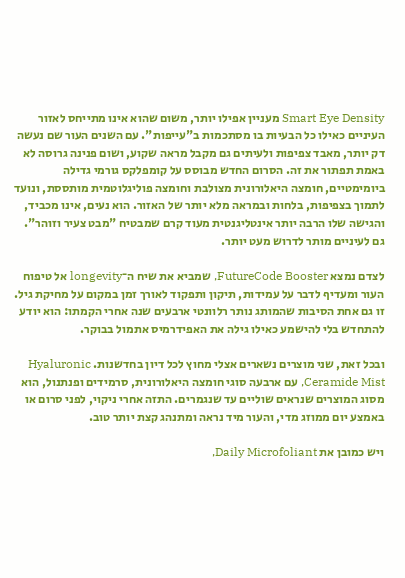Smart Eye Density מעניין אפילו יותר, משום שהוא אינו מתייחס לאזור העיניים כאילו כל הבעיות בו מסתכמות ב"עייפות". עם השנים העור שם נעשה דק יותר, מאבד צפיפות ולעיתים גם מקבל מראה שקוע, ושום פנינה גרוסה לא באמת תפתור את זה. הסרום החדש מבוסס על קומפלקס גורמי גדילה ביומימטיים, חומצה היאלורונית מצולבת וחומצה פוליגלוטמית מותססת, ונועד לתמוך בצפיפות, בלחות ובמראה מלא יותר של האזור. הוא נעים, אינו מכביד, והגישה שלו הרבה יותר אינטליגנטית מעוד קרם שמבטיח "מבט צעיר וזוהר". גם לעיניים מותר לדרוש מעט יותר.

לצדם נמצא FutureCode Booster, שמביא את שיח ה־longevity אל טיפוח העור ומעדיף לדבר על עמידות, תיקון ותפקוד לאורך זמן במקום על מחיקת גיל. זו גם אחת הסיבות שהמותג נותר רלוונטי ארבעים שנה אחרי הקמתו: הוא יודע להתחדש בלי להישמע כאילו גילה את האפידרמיס אתמול בבוקר.

ובכל זאת, שני מוצרים נשארים אצלי מחוץ לכל דיון בחדשנות. Hyaluronic Ceramide Mist, עם ארבעה סוגי חומצה היאלורונית, סרמידים ופנתנול, הוא מסוג המוצרים שנראים שוליים עד שנגמרים. התזה אחרי ניקוי, לפני סרום או באמצע יום ממוזג מדי, והעור מיד נראה ומתנהג קצת יותר טוב.

ויש כמובן את Daily Microfoliant,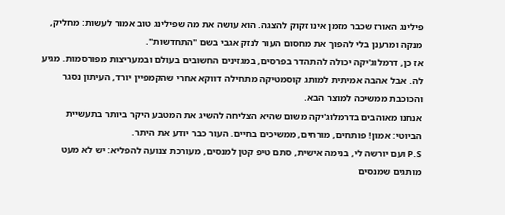פילינג האורז שכבר מזמן אינו זקוק להצגה. הוא עושה את מה שפילינג טוב אמור לעשות: מחליק, מנקה ומרענן בלי להפוך את מחסום העור לנזק אגבי בשם "התחדשות".
אז כן, דרמלוג'יקה יכולה להתהדר בפרסים, במגזינים החשובים בעולם ובמעריצות מפורסמות. מגיע לה. אבל אהבה אמיתית למותג קוסמטיקה מתחילה דווקא אחרי שהקמפיין יורד, העיתון נסגר והכוכבת ממשיכה למוצר הבא.
אנחנו מאוהבים בדרמלוג'יקה משום שהיא הצליחה להשיג את המטבע היקר ביותר בתעשיית הביוטי: אמון! פותחים, מורחים, ממשיכים בחיים. העור כבר יודע את היתר.
P.S ועם יורשה לי, בנימה אישית, סתם טיפ קטן למנסים, מעורכת צנועה להפליא: יש לא מעט מותגים שמנסים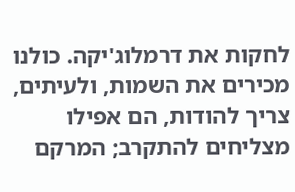לחקות את דרמלוג'יקה. כולנו מכירים את השמות, ולעיתים, צריך להודות, הם אפילו מצליחים להתקרב; המרקם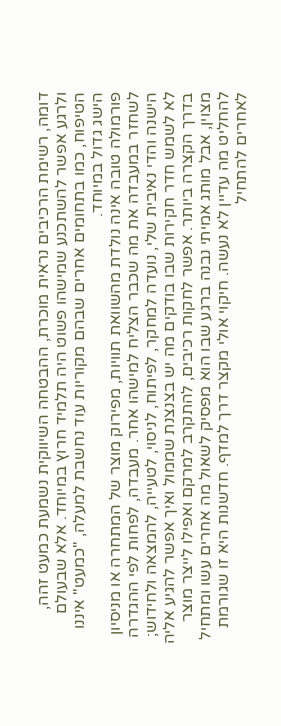דומה, רשימת הרכיבים נראית מוכרת, ההבטחה השיווקית נשמעת כמעט זהה, ולרגע אפשר להשתכנע שמישהו פשוט היה תלמיד חרוץ במיוחד. אלא שבעולם הטיפוח, כמו בתחומים אחרים שבהם מקוריות עוד נחשבת למעלה, "כמעט" איננו הישג גדול במיוחד.
פורמולה טובה אינה נולדת מהשוואת תוויות, מפירוק מוצר של המתחרה או מניסיון לשחזר במעבדה את מה שכבר הצליח למישהו אחר. מעבדה, לפחות לפי ההגדרה הישנה והדי נאיבית שלי, נועדה למחקר, לפיתוח, לניסוי, לטעייה, להמצאה ולחידוש; לא לשמש חדר חקירות שבו בודקים מה יש בצנצנת שממול ואיך אפשר להגיע אליה בדרך הקצרה ביותר. אפשר לחקות רכיבים, להתקרב למרקם ואפילו לייצר מוצר מצוין, אבל מותג אמיתי נבנה ברגע שבו הוא מפסיק לשאול מה אחרים עשו ומתחיל להחליט מה עדיין לא נעשה. חיקוי אולי מקצר דרך למדף. חדשנות היא זו שגורמת לאחרים להתחיל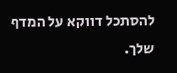להסתכל דווקא על המדף שלך.